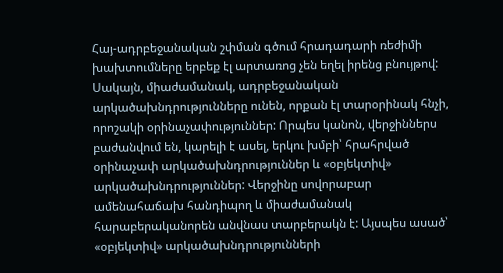Հայ-ադրբեջանական շփման գծում հրադադարի ռեժիմի խախտումները երբեք էլ արտառոց չեն եղել իրենց բնույթով: Սակայն, միաժամանակ, ադրբեջանական արկածախնդրությունները ունեն, որքան էլ տարօրինակ հնչի, որոշակի օրինաչափություններ: Որպես կանոն, վերջիններս բաժանվում են, կարելի է ասել, երկու խմբի՝ հրահրված օրինաչափ արկածախնդրություններ և «օբյեկտիվ» արկածախնդրություններ: Վերջինը սովորաբար ամենահաճախ հանդիպող և միաժամանակ հարաբերականորեն անվնաս տարբերակն է: Այսպես ասած՝ «օբյեկտիվ» արկածախնդրությունների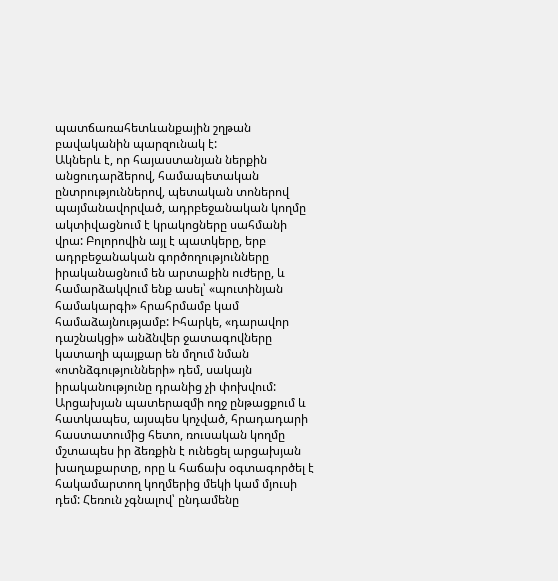պատճառահետևանքային շղթան բավականին պարզունակ է:
Ակներև է, որ հայաստանյան ներքին անցուդարձերով, համապետական ընտրություններով, պետական տոներով պայմանավորված, ադրբեջանական կողմը ակտիվացնում է կրակոցները սահմանի վրա: Բոլորովին այլ է պատկերը, երբ ադրբեջանական գործողությունները իրականացնում են արտաքին ուժերը, և համարձակվում ենք ասել՝ «պուտինյան համակարգի» հրահրմամբ կամ համաձայնությամբ: Իհարկե, «դարավոր դաշնակցի» անձնվեր ջատագովները կատաղի պայքար են մղում նման «ոտնձգությունների» դեմ, սակայն իրականությունը դրանից չի փոխվում: Արցախյան պատերազմի ողջ ընթացքում և հատկապես, այսպես կոչված, հրադադարի հաստատումից հետո, ռուսական կողմը մշտապես իր ձեռքին է ունեցել արցախյան խաղաքարտը, որը և հաճախ օգտագործել է հակամարտող կողմերից մեկի կամ մյուսի դեմ: Հեռուն չգնալով՝ ընդամենը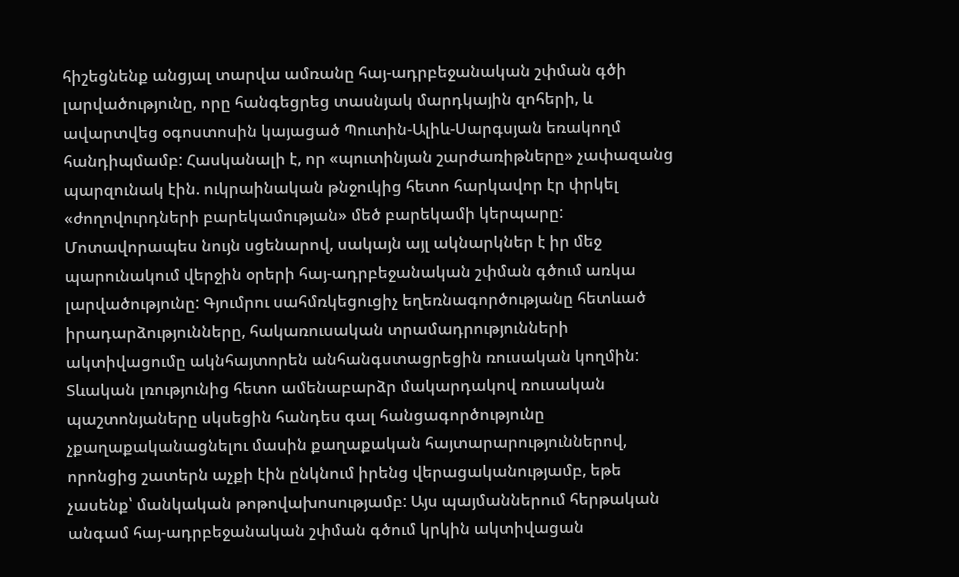հիշեցնենք անցյալ տարվա ամռանը հայ-ադրբեջանական շփման գծի լարվածությունը, որը հանգեցրեց տասնյակ մարդկային զոհերի, և ավարտվեց օգոստոսին կայացած Պուտին-Ալիև-Սարգսյան եռակողմ հանդիպմամբ: Հասկանալի է, որ «պուտինյան շարժառիթները» չափազանց պարզունակ էին. ուկրաինական թնջուկից հետո հարկավոր էր փրկել «ժողովուրդների բարեկամության» մեծ բարեկամի կերպարը:
Մոտավորապես նույն սցենարով, սակայն այլ ակնարկներ է իր մեջ պարունակում վերջին օրերի հայ-ադրբեջանական շփման գծում առկա լարվածությունը: Գյումրու սահմռկեցուցիչ եղեռնագործությանը հետևած իրադարձությունները, հակառուսական տրամադրությունների ակտիվացումը ակնհայտորեն անհանգստացրեցին ռուսական կողմին: Տևական լռությունից հետո ամենաբարձր մակարդակով ռուսական պաշտոնյաները սկսեցին հանդես գալ հանցագործությունը չքաղաքականացնելու մասին քաղաքական հայտարարություններով, որոնցից շատերն աչքի էին ընկնում իրենց վերացականությամբ, եթե չասենք՝ մանկական թոթովախոսությամբ: Այս պայմաններում հերթական անգամ հայ-ադրբեջանական շփման գծում կրկին ակտիվացան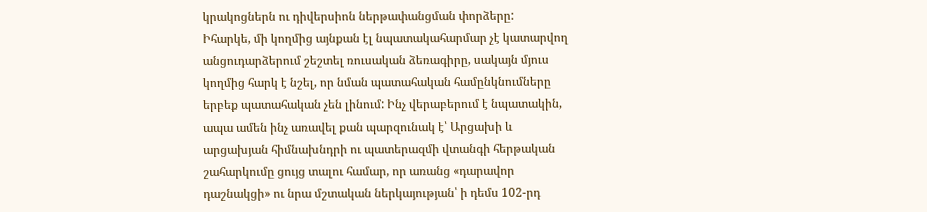կրակոցներն ու դիվերսիոն ներթափանցման փորձերը:
Իհարկե, մի կողմից այնքան էլ նպատակահարմար չէ կատարվող անցուդարձերում շեշտել ռուսական ձեռագիրը, սակայն մյուս կողմից հարկ է նշել, որ նման պատահական համընկնումները երբեք պատահական չեն լինում: Ինչ վերաբերում է նպատակին, ապա ամեն ինչ առավել քան պարզունակ է՝ Արցախի և արցախյան հիմնախնդրի ու պատերազմի վտանգի հերթական շահարկումը ցույց տալու համար, որ առանց «դարավոր դաշնակցի» ու նրա մշտական ներկայության՝ ի դեմս 102-րդ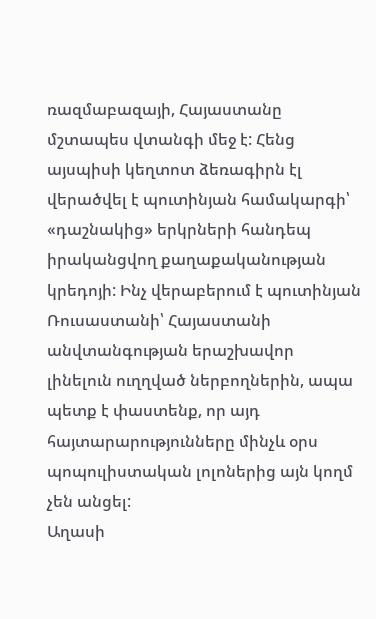ռազմաբազայի, Հայաստանը մշտապես վտանգի մեջ է: Հենց այսպիսի կեղտոտ ձեռագիրն էլ վերածվել է պուտինյան համակարգի՝ «դաշնակից» երկրների հանդեպ իրականցվող քաղաքականության կրեդոյի: Ինչ վերաբերում է պուտինյան Ռուսաստանի՝ Հայաստանի անվտանգության երաշխավոր լինելուն ուղղված ներբողներին, ապա պետք է փաստենք, որ այդ հայտարարությունները մինչև օրս պոպուլիստական լոլոներից այն կողմ չեն անցել:
Աղասի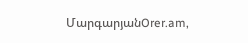ՄարգարյանOrer.am,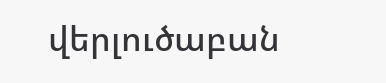վերլուծաբան